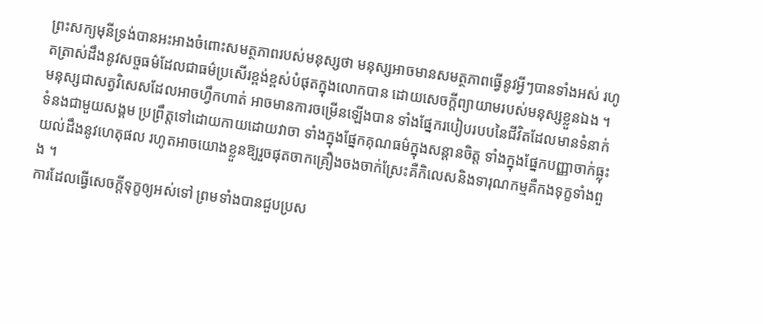ព្រះសក្យមុនីទ្រង់បានអះអាងចំពោះសមត្ថភាពរបស់មនុស្សថា មនុស្សអាចមានសមត្ថភាពធ្វើនូវអ្វីៗបានទាំងអស់ រហូតត្រាស់ដឹងនូវសច្ចធម៌ដែលជាធម៌ប្រសើរខ្ពង់ខ្ពស់បំផុតក្នុងលោកបាន ដោយសេចក្ដីព្យាយាមរបស់មនុស្សខ្លួនឯង ។
មនុស្សជាសត្វវិសេសដែលអាចហ្វឹកហាត់ អាចមានការចម្រើនឡើងបាន ទាំងផ្នែករបៀបរបបនៃជីវិតដែលមានទំនាក់ទំនងជាមួយសង្គម ប្រព្រឹត្តទៅដោយកាយដោយវាចា ទាំងក្នុងផ្នែកគុណធម៌ក្នុងសន្ដានចិត្ត ទាំងក្នុងផ្នែកបញ្ញាចាក់ធ្លុះយល់ដឹងនូវហេតុផល រហូតអាចយោងខ្លួនឱ្យរួចផុតចាកគ្រឿងចងចាក់ស្រែះគឺកិលេសនិងទារុណកម្មគឺកងទុក្ខទាំងពួង ។
ការដែលធ្វើសេចក្តីទុក្ខឲ្យអស់ទៅ ព្រមទាំងបានជួបប្រស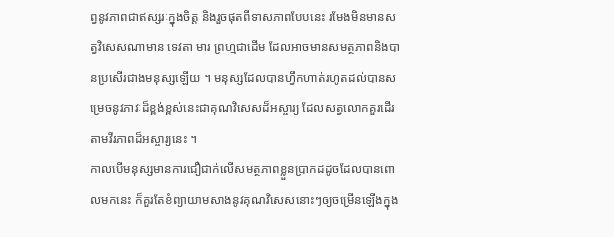ព្វនូវភាពជាឥស្សរៈក្នុងចិត្ត និងរួចផុតពីទាសភាពបែបនេះ រមែងមិនមានសត្វវិសេសណាមាន ទេវតា មារ ព្រហ្មជាដើម ដែលអាចមានសមត្ថភាពនិងបានប្រសើរជាងមនុស្សឡើយ ។ មនុស្សដែលបានហ្វឹកហាត់រហូតដល់បានសម្រេចនូវភាវៈដ៏ខ្ពង់ខ្ពស់នេះជាគុណវិសេសដ៏អស្ចារ្យ ដែលសត្វលោកគួរដើរតាមវីរភាពដ៏អស្ចារ្យនេះ ។
កាលបើមនុស្សមានការជឿជាក់លើសមត្ថភាពខ្លួនប្រាកដដូចដែលបានពោលមកនេះ ក៏គួរតែខំព្យាយាមសាងនូវគុណវិសេសនោះៗឲ្យចម្រើនឡើងក្នុង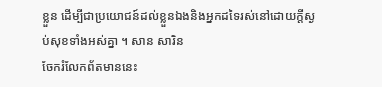ខ្លួន ដើម្បីជាប្រយោជន៍ដល់ខ្លួនឯងនិងអ្នកដទៃរស់នៅដោយក្តីស្ងប់សុខទាំងអស់គ្នា ។ សាន សារិន
ចែករំលែកព័តមាននេះ